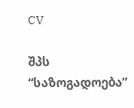CV

შპს “საზოგადოება”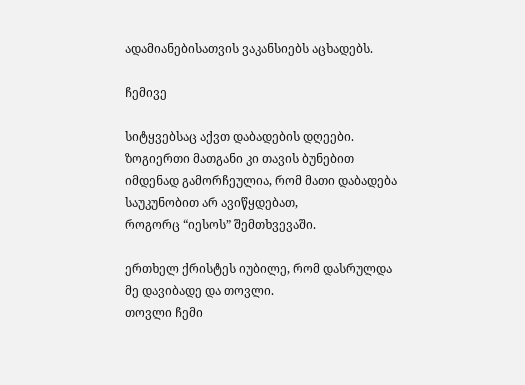ადამიანებისათვის ვაკანსიებს აცხადებს.

ჩემივე

სიტყვებსაც აქვთ დაბადების დღეები.
ზოგიერთი მათგანი კი თავის ბუნებით
იმდენად გამორჩეულია, რომ მათი დაბადება
საუკუნობით არ ავიწყდებათ,
როგორც “იესოს” შემთხვევაში.

ერთხელ ქრისტეს იუბილე, რომ დასრულდა
მე დავიბადე და თოვლი.
თოვლი ჩემი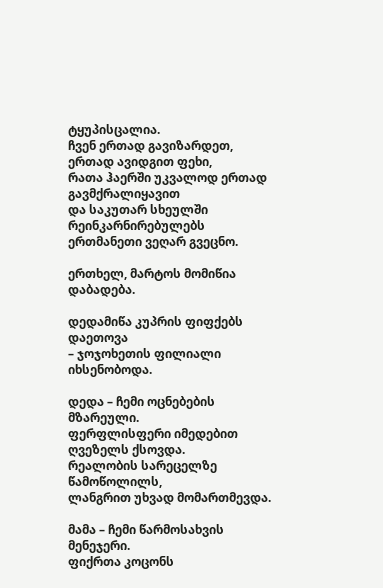ტყუპისცალია.
ჩვენ ერთად გავიზარდეთ,
ერთად ავიდგით ფეხი,
რათა ჰაერში უკვალოდ ერთად გავმქრალიყავით
და საკუთარ სხეულში რეინკარნირებულებს
ერთმანეთი ვეღარ გვეცნო.

ერთხელ, მარტოს მომიწია დაბადება.

დედამიწა კუპრის ფიფქებს დაეთოვა
– ჯოჯოხეთის ფილიალი იხსენობოდა.

დედა – ჩემი ოცნებების მზარეული.
ფერფლისფერი იმედებით ღვეზელს ქსოვდა.
რეალობის სარეცელზე წამოწოლილს,
ლანგრით უხვად მომართმევდა.

მამა – ჩემი წარმოსახვის მენეჯერი.
ფიქრთა კოცონს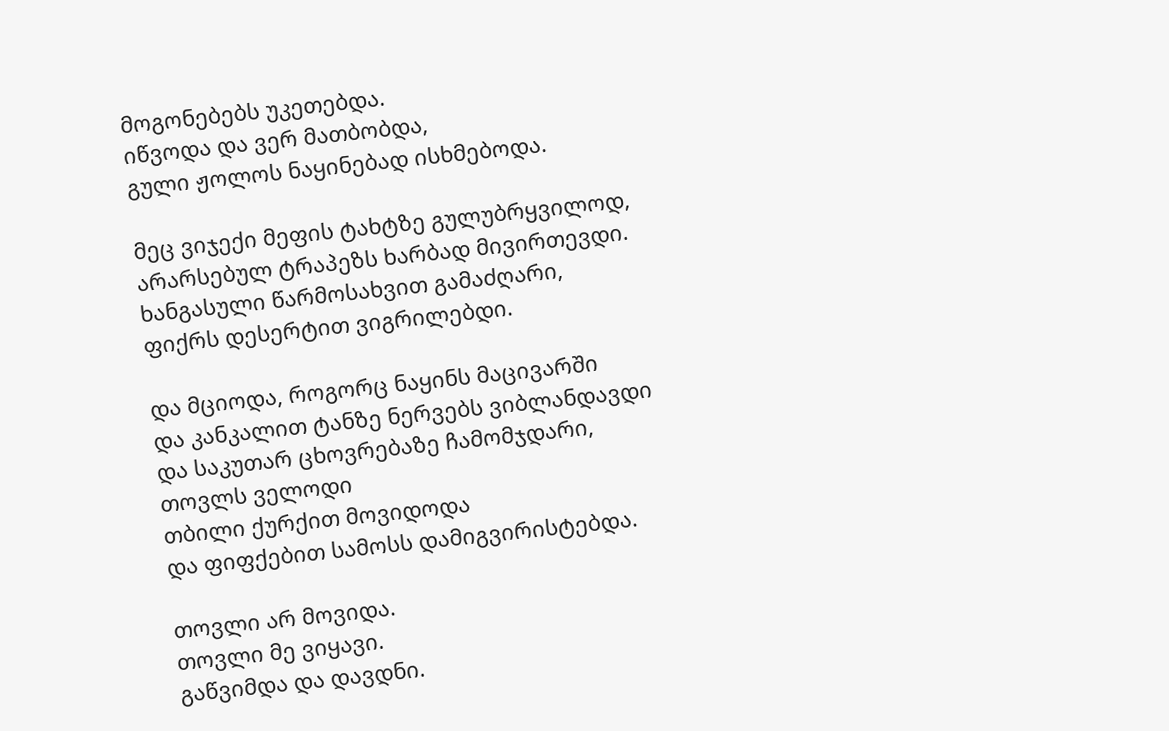მოგონებებს უკეთებდა.
იწვოდა და ვერ მათბობდა,
გული ჟოლოს ნაყინებად ისხმებოდა.

მეც ვიჯექი მეფის ტახტზე გულუბრყვილოდ,
არარსებულ ტრაპეზს ხარბად მივირთევდი.
ხანგასული წარმოსახვით გამაძღარი,
ფიქრს დესერტით ვიგრილებდი.

და მციოდა, როგორც ნაყინს მაცივარში
და კანკალით ტანზე ნერვებს ვიბლანდავდი
და საკუთარ ცხოვრებაზე ჩამომჯდარი,
თოვლს ველოდი
თბილი ქურქით მოვიდოდა
და ფიფქებით სამოსს დამიგვირისტებდა.

თოვლი არ მოვიდა.
თოვლი მე ვიყავი.
გაწვიმდა და დავდნი.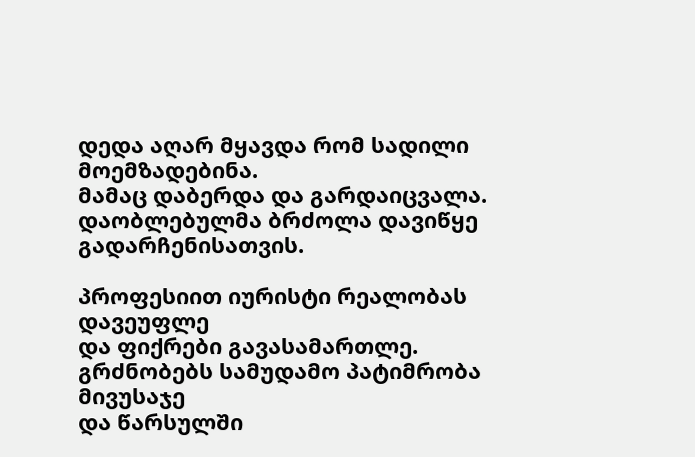დედა აღარ მყავდა რომ სადილი მოემზადებინა.
მამაც დაბერდა და გარდაიცვალა.
დაობლებულმა ბრძოლა დავიწყე გადარჩენისათვის.

პროფესიით იურისტი რეალობას დავეუფლე
და ფიქრები გავასამართლე.
გრძნობებს სამუდამო პატიმრობა მივუსაჯე
და წარსულში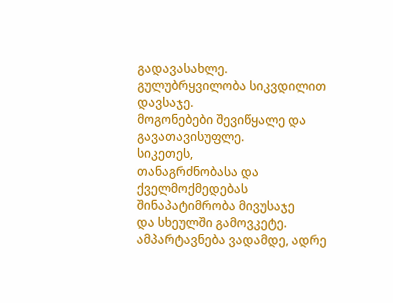გადავასახლე.
გულუბრყვილობა სიკვდილით დავსაჯე.
მოგონებები შევიწყალე და გავათავისუფლე.
სიკეთეს,
თანაგრძნობასა და ქველმოქმედებას
შინაპატიმრობა მივუსაჯე
და სხეულში გამოვკეტე.
ამპარტავნება ვადამდე, ადრე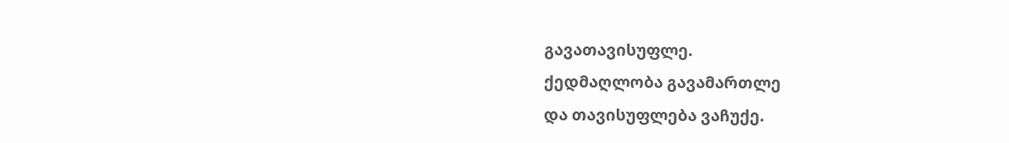გავათავისუფლე.
ქედმაღლობა გავამართლე
და თავისუფლება ვაჩუქე.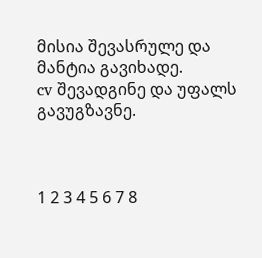მისია შევასრულე და მანტია გავიხადე.
cv შევადგინე და უფალს გავუგზავნე.



1 2 3 4 5 6 7 8